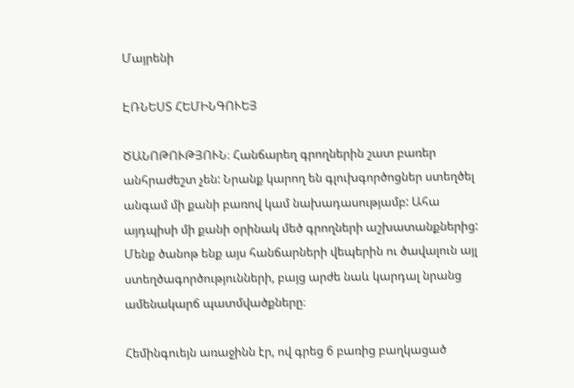Մայրենի

ԷՌՆԵՍՏ ՀԵՄԻՆԳՈՒԵՅ

ԾԱՆՈԹՈՒԹՅՈՒՆ։ Հանճարեղ գրողներին շատ բառեր անհրաժեշտ չեն: Նրանք կարող են գլուխգործոցներ ստեղծել անգամ մի քանի բառով կամ նախադասությամբ: Ահա այդպիսի մի քանի օրինակ մեծ գրողների աշխատանքներից: Մենք ծանոթ ենք այս հանճարների վեպերին ու ծավալուն այլ ստեղծագործությունների, բայց արժե նաև կարդալ նրանց ամենակարճ պատմվածքները։

Հեմինգուեյն առաջինն էր, ով գրեց 6 բառից բաղկացած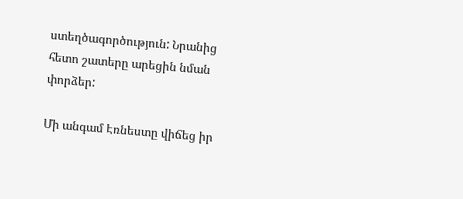ստեղծագործություն: Նրանից հետո շատերը արեցին նման փորձեր:

Մի անգամ Էռնեստը վիճեց իր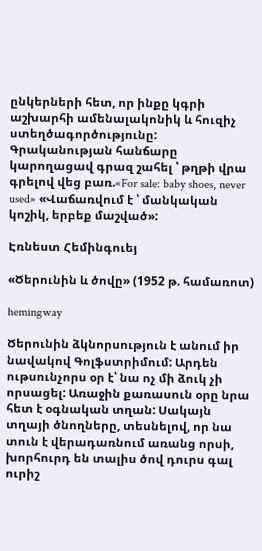ընկերների հետ, որ ինքը կգրի աշխարհի ամենալակոնիկ և հուզիչ ստեղծագործությունը: Գրականության հանճարը կարողացավ գրազ շահել ՝ թղթի վրա գրելով վեց բառ.«For sale: baby shoes, never used» «Վաճառվում է ՝ մանկական կոշիկ, երբեք մաշված»:

Էռնեստ Հեմինգուեյ

«Ծերունին և ծովը» (1952 թ. համառոտ)

hemingway

Ծերունին ձկնորսություն է անում իր նավակով Գոլֆստրիմում: Արդեն ութսունչորս օր է՝ նա ոչ մի ձուկ չի որսացել: Առաջին քառասուն օրը նրա հետ է օգնական տղան: Սակայն տղայի ծնողները, տեսնելով, որ նա տուն է վերադառնում առանց որսի, խորհուրդ են տալիս ծով դուրս գալ ուրիշ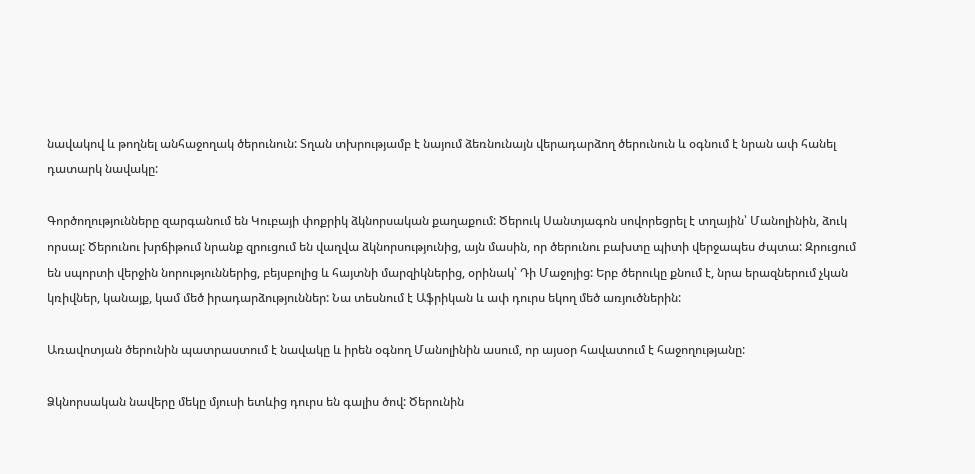նավակով և թողնել անհաջողակ ծերունուն: Տղան տխրությամբ է նայում ձեռնունայն վերադարձող ծերունուն և օգնում է նրան ափ հանել դատարկ նավակը:

Գործողությունները զարգանում են Կուբայի փոքրիկ ձկնորսական քաղաքում: Ծերուկ Սանտյագոն սովորեցրել է տղային՝ Մանոլինին, ձուկ որսալ: Ծերունու խրճիթում նրանք զրուցում են վաղվա ձկնորսությունից, այն մասին, որ ծերունու բախտը պիտի վերջապես ժպտա: Զրուցում են սպորտի վերջին նորություններից, բեյսբոլից և հայտնի մարզիկներից, օրինակ՝ Դի Մաջոյից: Երբ ծերուկը քնում է, նրա երազներում չկան կռիվներ, կանայք, կամ մեծ իրադարձություններ: Նա տեսնում է Աֆրիկան և ափ դուրս եկող մեծ առյուծներին:

Առավոտյան ծերունին պատրաստում է նավակը և իրեն օգնող Մանոլինին ասում, որ այսօր հավատում է հաջողությանը:

Ձկնորսական նավերը մեկը մյուսի ետևից դուրս են գալիս ծով: Ծերունին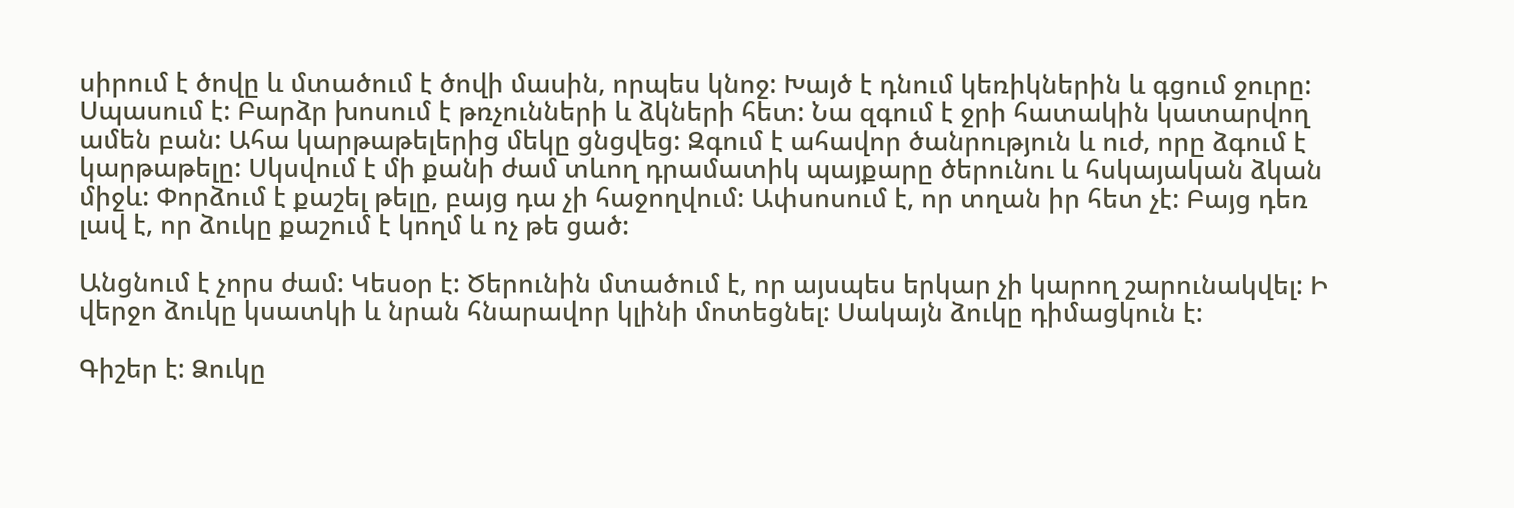սիրում է ծովը և մտածում է ծովի մասին, որպես կնոջ: Խայծ է դնում կեռիկներին և գցում ջուրը: Սպասում է: Բարձր խոսում է թռչունների և ձկների հետ: Նա զգում է ջրի հատակին կատարվող ամեն բան: Ահա կարթաթելերից մեկը ցնցվեց: Զգում է ահավոր ծանրություն և ուժ, որը ձգում է կարթաթելը: Սկսվում է մի քանի ժամ տևող դրամատիկ պայքարը ծերունու և հսկայական ձկան միջև: Փորձում է քաշել թելը, բայց դա չի հաջողվում: Ափսոսում է, որ տղան իր հետ չէ: Բայց դեռ լավ է, որ ձուկը քաշում է կողմ և ոչ թե ցած:

Անցնում է չորս ժամ: Կեսօր է: Ծերունին մտածում է, որ այսպես երկար չի կարող շարունակվել: Ի վերջո ձուկը կսատկի և նրան հնարավոր կլինի մոտեցնել: Սակայն ձուկը դիմացկուն է:

Գիշեր է: Ձուկը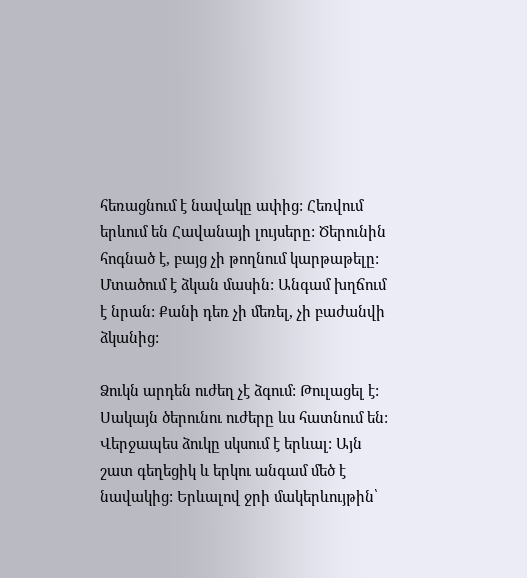հեռացնում է նավակը ափից: Հեռվում երևում են Հավանայի լույսերը: Ծերունին հոգնած է, բայց չի թողնում կարթաթելը: Մտածում է ձկան մասին: Անգամ խղճում է նրան: Քանի դեռ չի մեռել, չի բաժանվի ձկանից:

Ձուկն արդեն ուժեղ չէ ձգում: Թուլացել է: Սակայն ծերունու ուժերը ևս հատնում են: Վերջապես ձուկը սկսում է երևալ: Այն շատ գեղեցիկ և երկու անգամ մեծ է նավակից: Երևալով ջրի մակերևույթին՝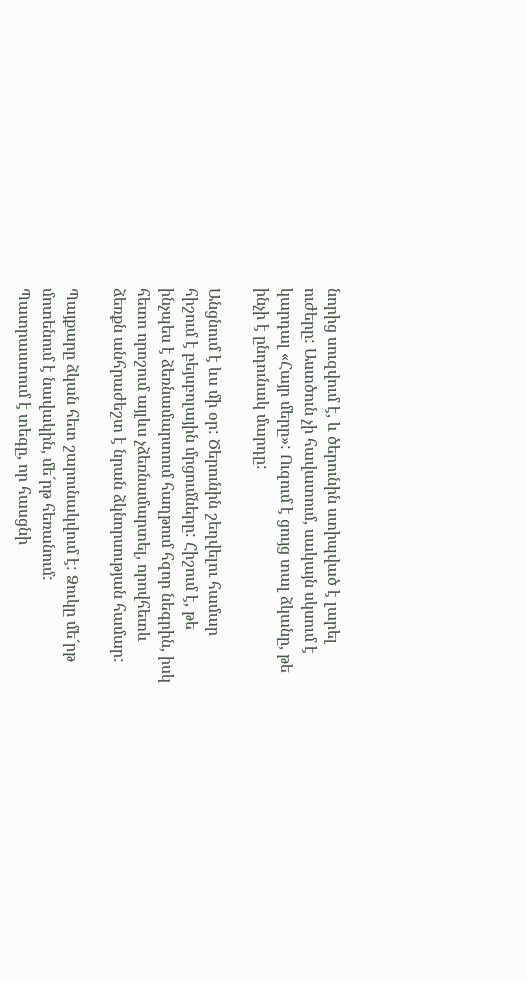նորից սուզվում է, և ծերունին ստիպված է լարել ուժերը: Աստծուն չի հավատում, սակայն սկսում է կարդալ «Հայր մերը»: Ուզում է ցույց տալ ձկանը, թե ինչի է ընդունակ մարդը:

Անցնում է ևս մի օր: Ծերունին շեղվելու համար հիշում է բեյսբոլային մրցումները: Հիշում է, թե ինչպես է ձեռնամարտում հաղթում հզոր նեգրին, իսկ հետո որոշում այլևս չձեռնամարտել, որովհետև ձեռքն անհրաժեշտ է նրան ձկնորսության համար:

Պայքարը ձկան հետ շարունակվում է: Ձուկը մե´րթ մոտենում է նավակին, մե´րթ հեռանում: Պատրաստում է տեգը, որ հասցնի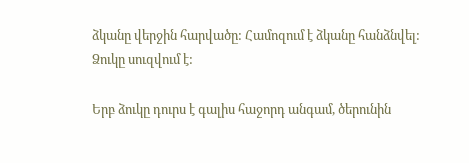ձկանը վերջին հարվածը: Համոզում է ձկանը հանձնվել: Ձուկը սուզվում է:

Երբ ձուկը դուրս է գալիս հաջորդ անգամ, ծերունին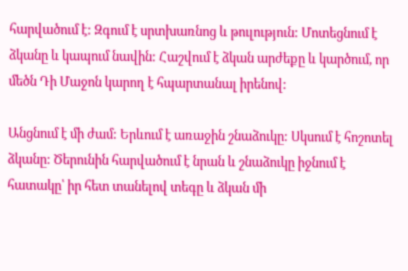հարվածում է: Զգում է սրտխառնոց և թուլություն: Մոտեցնում է ձկանը և կապում նավին: Հաշվում է ձկան արժեքը և կարծում, որ մեծն Դի Մաջոն կարող է հպարտանալ իրենով:

Անցնում է մի ժամ: Երևում է առաջին շնաձուկը: Սկսում է հոշոտել ձկանը: Ծերունին հարվածում է նրան և շնաձուկը իջնում է հատակը՝ իր հետ տանելով տեգը և ձկան մի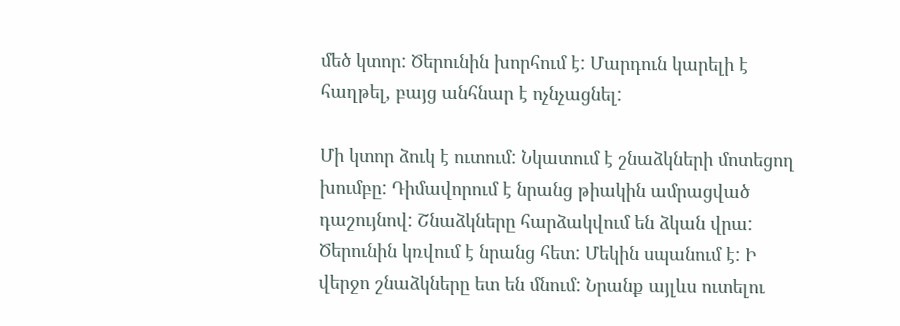մեծ կտոր: Ծերունին խորհում է: Մարդուն կարելի է հաղթել, բայց անհնար է ոչնչացնել:

Մի կտոր ձուկ է ուտում: Նկատում է շնաձկների մոտեցող խումբը: Դիմավորում է նրանց թիակին ամրացված դաշույնով: Շնաձկները հարձակվում են ձկան վրա: Ծերունին կռվում է նրանց հետ: Մեկին սպանում է: Ի վերջո շնաձկները ետ են մնում: Նրանք այլևս ուտելու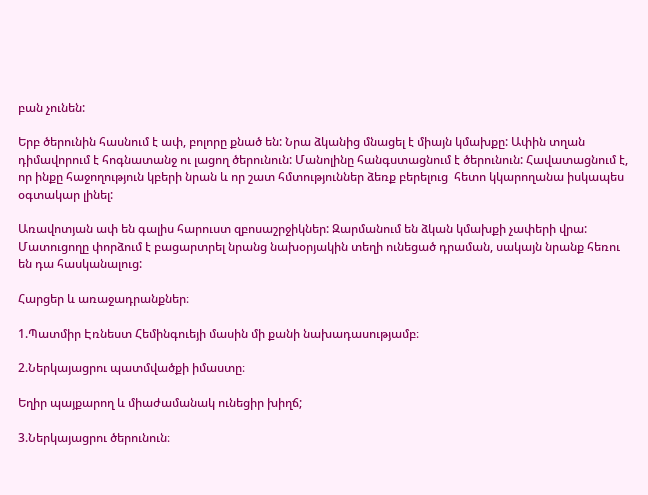բան չունեն:

Երբ ծերունին հասնում է ափ, բոլորը քնած են: Նրա ձկանից մնացել է միայն կմախքը: Ափին տղան դիմավորում է հոգնատանջ ու լացող ծերունուն: Մանոլինը հանգստացնում է ծերունուն: Հավատացնում է, որ ինքը հաջողություն կբերի նրան և որ շատ հմտություններ ձեռք բերելուց  հետո կկարողանա իսկապես օգտակար լինել:

Առավոտյան ափ են գալիս հարուստ զբոսաշրջիկներ: Զարմանում են ձկան կմախքի չափերի վրա: Մատուցողը փորձում է բացարտրել նրանց նախօրյակին տեղի ունեցած դրաման, սակայն նրանք հեռու են դա հասկանալուց:

Հարցեր և առաջադրանքներ։

1.Պատմիր Էռնեստ Հեմինգուեյի մասին մի քանի նախադասությամբ։

2.Ներկայացրու պատմվածքի իմաստը։

Եղիր պայքարող և միաժամանակ ունեցիր խիղճ;

3.Ներկայացրու ծերունուն։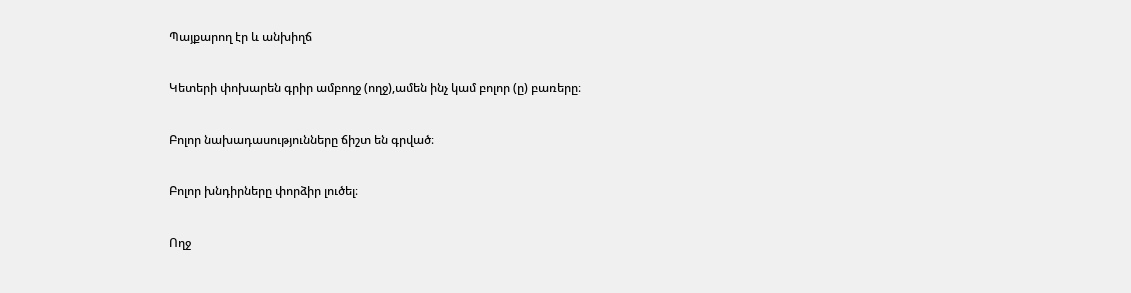Պայքարող էր և անխիղճ

Կետերի փոխարեն գրիր ամբողջ (ողջ),ամեն ինչ կամ բոլոր (ը) բառերը։

Բոլոր նախադասությունները ճիշտ են գրված։

Բոլոր խնդիրները փորձիր լուծել։

Ողջ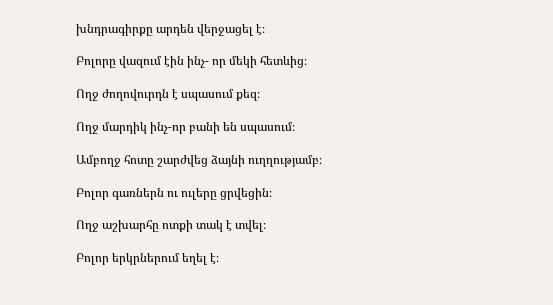խնդրագիրքը արդեն վերջացել է։

Բոլորը վազում էին ինչ- որ մեկի հետևից։

Ողջ ժողովուրդն է սպասում քեզ։

Ողջ մարդիկ ինչ-որ բանի են սպասում։

Ամբողջ հոտը շարժվեց ձայնի ուղղությամբ։

Բոլոր գառներն ու ուլերը ցրվեցին։

Ողջ աշխարհը ոտքի տակ է տվել։

Բոլոր երկրներում եղել է։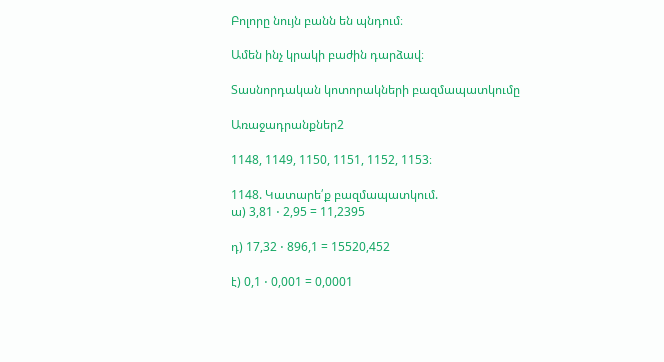Բոլորը նույն բանն են պնդում։

Ամեն ինչ կրակի բաժին դարձավ։

Տասնորդական կոտորակների բազմապատկումը

Առաջադրանքներ2

1148, 1149, 1150, 1151, 1152, 1153։

1148. Կատարե՛ք բազմապատկում.
ա) 3,81 ⋅ 2,95 = 11,2395

դ) 17,32 ⋅ 896,1 = 15520,452

է) 0,1 ⋅ 0,001 = 0,0001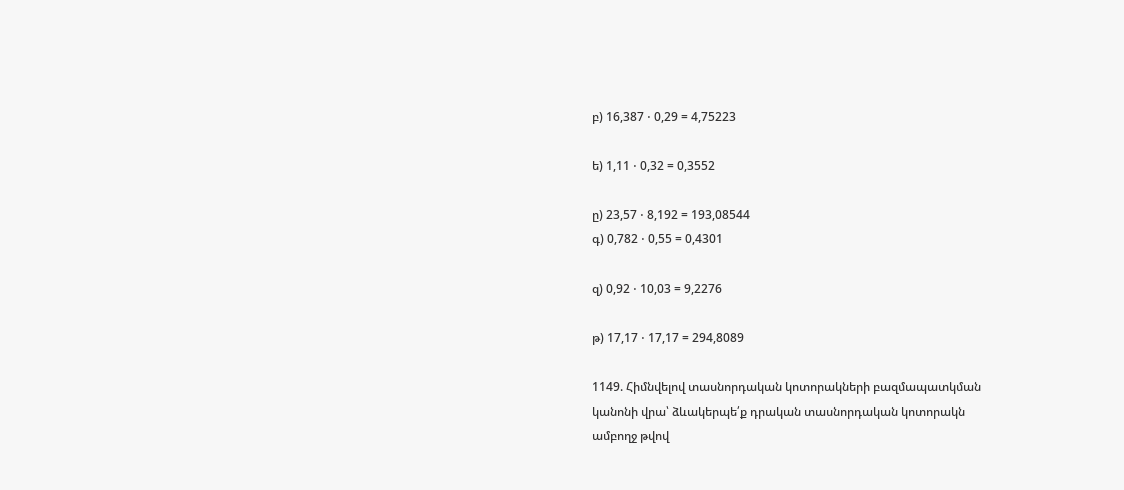բ) 16,387 ⋅ 0,29 = 4,75223

ե) 1,11 ⋅ 0,32 = 0,3552

ը) 23,57 ⋅ 8,192 = 193,08544
գ) 0,782 ⋅ 0,55 = 0,4301

զ) 0,92 ⋅ 10,03 = 9,2276

թ) 17,17 ⋅ 17,17 = 294,8089

1149. Հիմնվելով տասնորդական կոտորակների բազմապատկման
կանոնի վրա՝ ձևակերպե՛ք դրական տասնորդական կոտորակն
ամբողջ թվով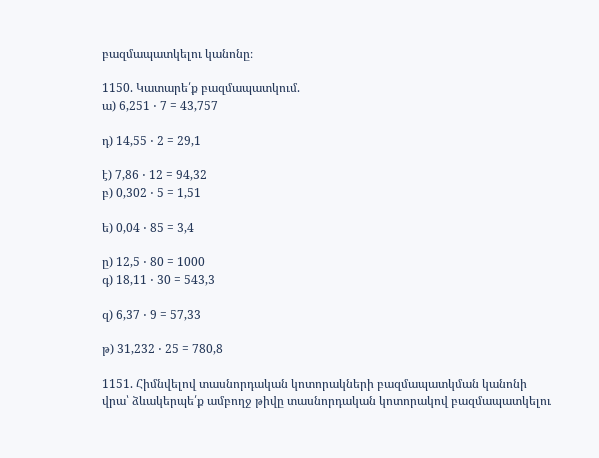բազմապատկելու կանոնը։

1150. Կատարե՛ք բազմապատկում.
ա) 6,251 ⋅ 7 = 43,757

դ) 14,55 ⋅ 2 = 29,1

է) 7,86 ⋅ 12 = 94,32
բ) 0,302 ⋅ 5 = 1,51

ե) 0,04 ⋅ 85 = 3,4

ը) 12,5 ⋅ 80 = 1000
գ) 18,11 ⋅ 30 = 543,3

զ) 6,37 ⋅ 9 = 57,33

թ) 31,232 ⋅ 25 = 780,8

1151. Հիմնվելով տասնորդական կոտորակների բազմապատկման կանոնի վրա՝ ձևակերպե՛ք ամբողջ թիվը տասնորդական կոտորակով բազմապատկելու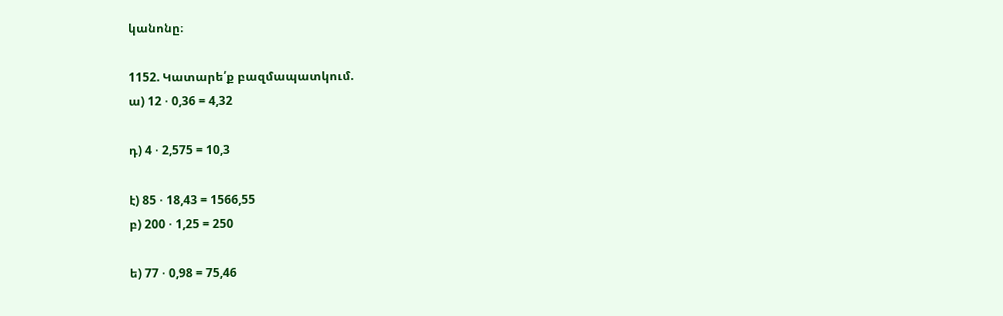կանոնը։

1152. Կատարե՛ք բազմապատկում.
ա) 12 ⋅ 0,36 = 4,32

դ) 4 ⋅ 2,575 = 10,3

է) 85 ⋅ 18,43 = 1566,55
բ) 200 ⋅ 1,25 = 250

ե) 77 ⋅ 0,98 = 75,46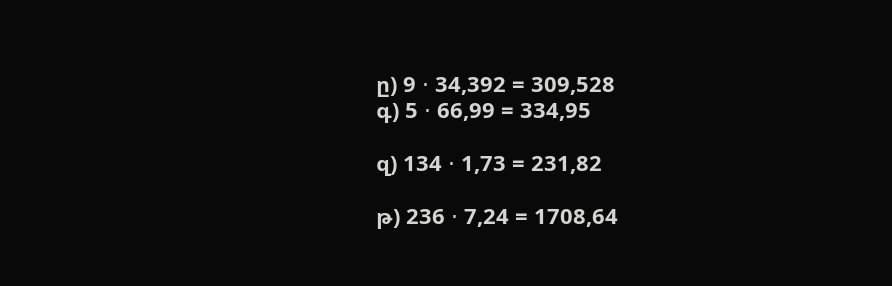ը) 9 ⋅ 34,392 = 309,528
գ) 5 ⋅ 66,99 = 334,95

զ) 134 ⋅ 1,73 = 231,82

թ) 236 ⋅ 7,24 = 1708,64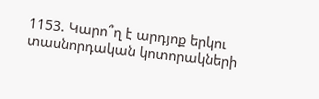1153. Կարո՞ղ է արդյոք երկու տասնորդական կոտորակների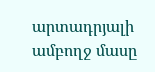արտադրյալի ամբողջ մասը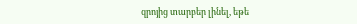զրոյից տարբեր լինել, եթե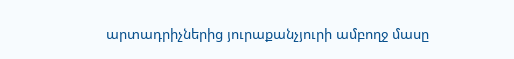արտադրիչներից յուրաքանչյուրի ամբողջ մասը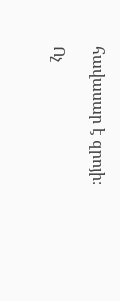հավասար է զրոյի։

Ոչ